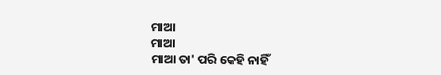ମାଆ
ମାଆ
ମାଆ ତା' ପରି କେହି ନାହିଁ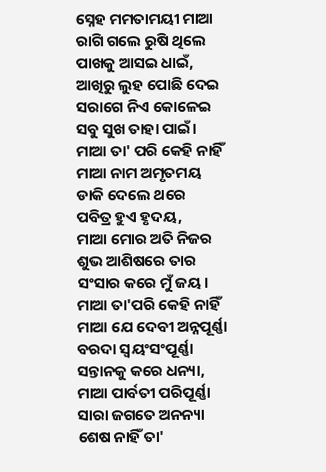ସ୍ନେହ ମମତାମୟୀ ମାଆ
ରାଗି ଗଲେ ରୁଷି ଥିଲେ
ପାଖକୁ ଆସଇ ଧାଇଁ,
ଆଖିରୁ ଲୁହ ପୋଛି ଦେଇ
ସରାଗେ ନିଏ କୋଳେଇ
ସବୁ ସୁଖ ତାହା ପାଇଁ।
ମାଆ ତା' ପରି କେହି ନାହିଁ
ମାଆ ନାମ ଅମୃତମୟ
ଡାକି ଦେଲେ ଥରେ
ପବିତ୍ର ହୁଏ ହୃଦୟ,
ମାଆ ମୋର ଅତି ନିଜର
ଶୁଭ ଆଶିଷରେ ତାର
ସଂସାର କରେ ମୁଁ ଜୟ।
ମାଆ ତା'ପରି କେହି ନାହିଁ
ମାଆ ଯେ ଦେବୀ ଅନ୍ନପୂର୍ଣ୍ଣା
ବରଦା ସ୍ଵୟଂସଂପୂର୍ଣ୍ଣା
ସନ୍ତାନକୁ କରେ ଧନ୍ୟା,
ମାଆ ପାର୍ବତୀ ପରିପୂର୍ଣ୍ଣା
ସାରା ଜଗତେ ଅନନ୍ୟା
ଶେଷ ନାହିଁ ତା'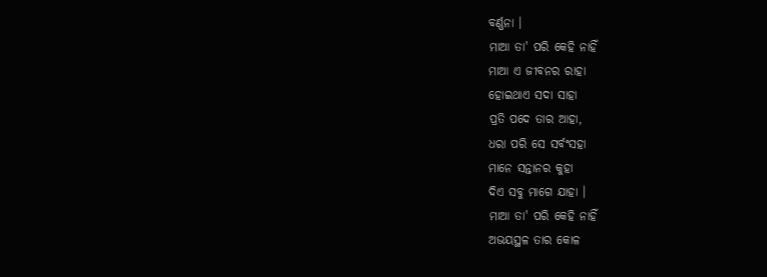ବର୍ଣ୍ଣନା ।
ମାଆ ତା' ପରି କେହି ନାହିଁ
ମାଆ ଏ ଜୀବନର ରାହା
ହୋଇଥାଏ ସଦା ସାହା
ପ୍ରତି ପଦେ ତାର ଆହା,
ଧରା ପରି ସେ ସର୍ବଂସହା
ମାନେ ସନ୍ତାନର କୁହା
ଦିଏ ସବୁ ମାଗେ ଯାହା ।
ମାଆ ତା' ପରି କେହି ନାହିଁ
ଅଭୟସ୍ଥଳ ତାର କୋଳ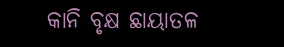କାନି ବୃକ୍ଷ ଛାୟାତଳ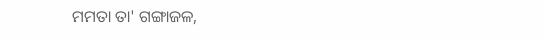ମମତା ତା' ଗଙ୍ଗାଜଳ,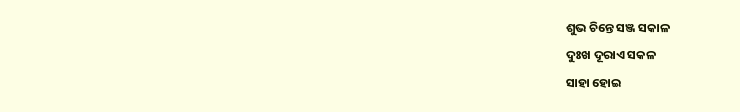ଶୁଭ ଚିନ୍ତେ ସଞ୍ଜ ସକାଳ
ଦୁଃଖ ଦୂରାଏ ସକଳ
ସାହା ହୋଇ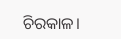ଚିରକାଳ।